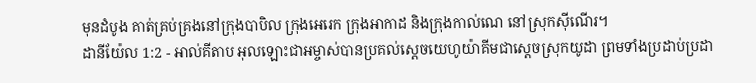មុនដំបូង គាត់គ្រប់គ្រងនៅក្រុងបាបិល ក្រុងអេរេក ក្រុងអាកាដ និងក្រុងកាល់ណេ នៅស្រុកស៊ីណើរ។
ដានីយ៉ែល 1:2 - អាល់គីតាប អុលឡោះជាអម្ចាស់បានប្រគល់ស្តេចយេហូយ៉ាគីមជាស្ដេចស្រុកយូដា ព្រមទាំងប្រដាប់ប្រដា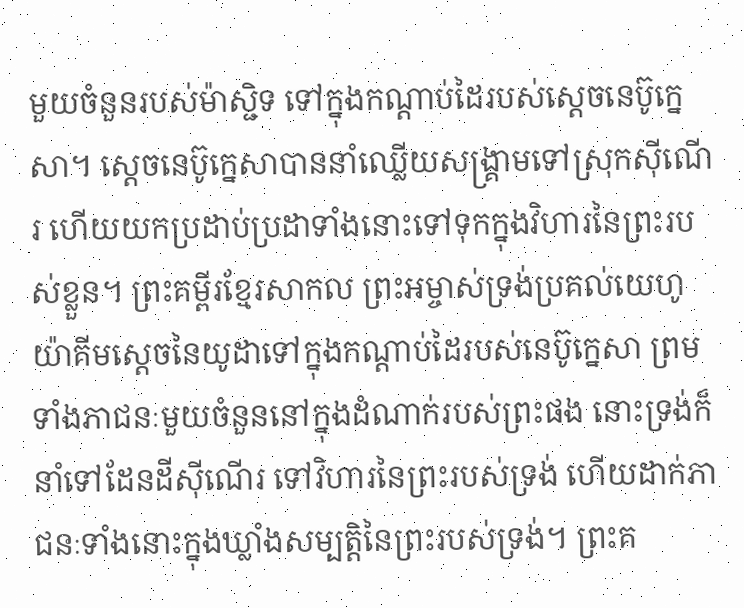មួយចំនួនរបស់ម៉ាស្ជិទ ទៅក្នុងកណ្ដាប់ដៃរបស់ស្តេចនេប៊ូក្នេសា។ ស្តេចនេប៊ូក្នេសាបាននាំឈ្លើយសង្គ្រាមទៅស្រុកស៊ីណើរ ហើយយកប្រដាប់ប្រដាទាំងនោះទៅទុកក្នុងវិហារនៃព្រះរបស់ខ្លួន។ ព្រះគម្ពីរខ្មែរសាកល ព្រះអម្ចាស់ទ្រង់ប្រគល់យេហូយ៉ាគីមស្ដេចនៃយូដាទៅក្នុងកណ្ដាប់ដៃរបស់នេប៊ូក្នេសា ព្រមទាំងភាជនៈមួយចំនួននៅក្នុងដំណាក់របស់ព្រះផង នោះទ្រង់ក៏នាំទៅដែនដីស៊ីណើរ ទៅវិហារនៃព្រះរបស់ទ្រង់ ហើយដាក់ភាជនៈទាំងនោះក្នុងឃ្លាំងសម្បត្តិនៃព្រះរបស់ទ្រង់។ ព្រះគ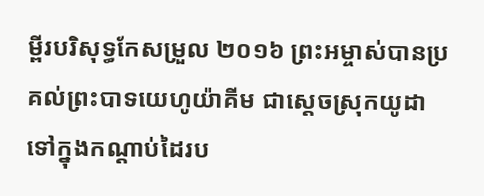ម្ពីរបរិសុទ្ធកែសម្រួល ២០១៦ ព្រះអម្ចាស់បានប្រគល់ព្រះបាទយេហូយ៉ាគីម ជាស្តេចស្រុកយូដា ទៅក្នុងកណ្ដាប់ដៃរប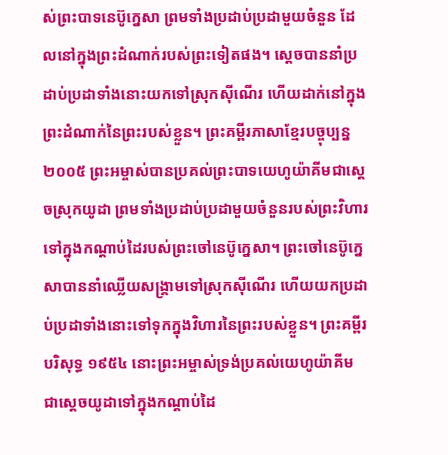ស់ព្រះបាទនេប៊ូក្នេសា ព្រមទាំងប្រដាប់ប្រដាមួយចំនួន ដែលនៅក្នុងព្រះដំណាក់របស់ព្រះទៀតផង។ ស្ដេចបាននាំប្រដាប់ប្រដាទាំងនោះយកទៅស្រុកស៊ីណើរ ហើយដាក់នៅក្នុងព្រះដំណាក់នៃព្រះរបស់ខ្លួន។ ព្រះគម្ពីរភាសាខ្មែរបច្ចុប្បន្ន ២០០៥ ព្រះអម្ចាស់បានប្រគល់ព្រះបាទយេហូយ៉ាគីមជាស្ដេចស្រុកយូដា ព្រមទាំងប្រដាប់ប្រដាមួយចំនួនរបស់ព្រះវិហារ ទៅក្នុងកណ្ដាប់ដៃរបស់ព្រះចៅនេប៊ូក្នេសា។ ព្រះចៅនេប៊ូក្នេសាបាននាំឈ្លើយសង្គ្រាមទៅស្រុកស៊ីណើរ ហើយយកប្រដាប់ប្រដាទាំងនោះទៅទុកក្នុងវិហារនៃព្រះរបស់ខ្លួន។ ព្រះគម្ពីរបរិសុទ្ធ ១៩៥៤ នោះព្រះអម្ចាស់ទ្រង់ប្រគល់យេហូយ៉ាគីម ជាស្តេចយូដាទៅក្នុងកណ្តាប់ដៃ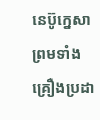នេប៊ូក្នេសា ព្រមទាំងគ្រឿងប្រដា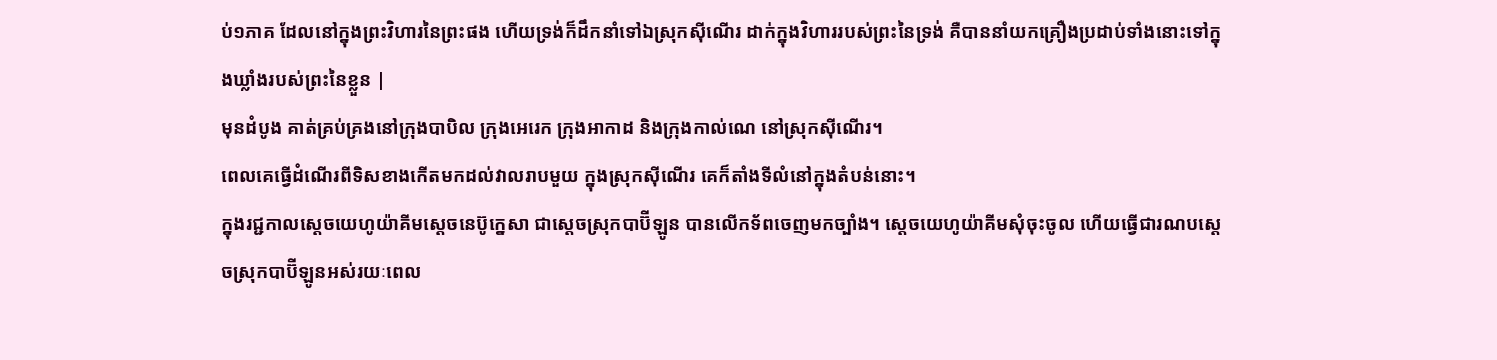ប់១ភាគ ដែលនៅក្នុងព្រះវិហារនៃព្រះផង ហើយទ្រង់ក៏ដឹកនាំទៅឯស្រុកស៊ីណើរ ដាក់ក្នុងវិហាររបស់ព្រះនៃទ្រង់ គឺបាននាំយកគ្រឿងប្រដាប់ទាំងនោះទៅក្នុងឃ្លាំងរបស់ព្រះនៃខ្លួន |
មុនដំបូង គាត់គ្រប់គ្រងនៅក្រុងបាបិល ក្រុងអេរេក ក្រុងអាកាដ និងក្រុងកាល់ណេ នៅស្រុកស៊ីណើរ។
ពេលគេធ្វើដំណើរពីទិសខាងកើតមកដល់វាលរាបមួយ ក្នុងស្រុកស៊ីណើរ គេក៏តាំងទីលំនៅក្នុងតំបន់នោះ។
ក្នុងរជ្ជកាលស្តេចយេហូយ៉ាគីមស្តេចនេប៊ូក្នេសា ជាស្តេចស្រុកបាប៊ីឡូន បានលើកទ័ពចេញមកច្បាំង។ ស្តេចយេហូយ៉ាគីមសុំចុះចូល ហើយធ្វើជារណបស្តេចស្រុកបាប៊ីឡូនអស់រយៈពេល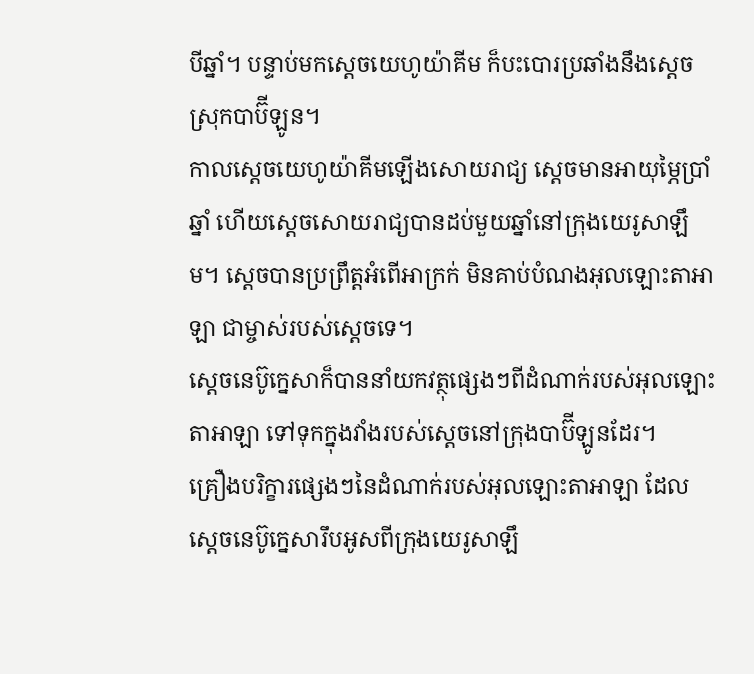បីឆ្នាំ។ បន្ទាប់មកស្តេចយេហូយ៉ាគីម ក៏បះបោរប្រឆាំងនឹងស្តេចស្រុកបាប៊ីឡូន។
កាលស្តេចយេហូយ៉ាគីមឡើងសោយរាជ្យ ស្តេចមានអាយុម្ភៃប្រាំឆ្នាំ ហើយស្តេចសោយរាជ្យបានដប់មួយឆ្នាំនៅក្រុងយេរូសាឡឹម។ ស្តេចបានប្រព្រឹត្តអំពើអាក្រក់ មិនគាប់បំណងអុលឡោះតាអាឡា ជាម្ចាស់របស់ស្តេចទេ។
ស្តេចនេប៊ូក្នេសាក៏បាននាំយកវត្ថុផ្សេងៗពីដំណាក់របស់អុលឡោះតាអាឡា ទៅទុកក្នុងវាំងរបស់ស្តេចនៅក្រុងបាប៊ីឡូនដែរ។
គ្រឿងបរិក្ខារផ្សេងៗនៃដំណាក់របស់អុលឡោះតាអាឡា ដែលស្តេចនេប៊ូក្នេសារឹបអូសពីក្រុងយេរូសាឡឹ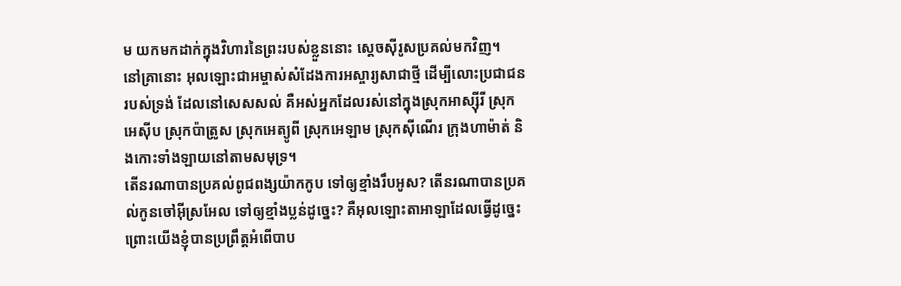ម យកមកដាក់ក្នុងវិហារនៃព្រះរបស់ខ្លួននោះ ស្តេចស៊ីរូសប្រគល់មកវិញ។
នៅគ្រានោះ អុលឡោះជាអម្ចាស់សំដែងការអស្ចារ្យសាជាថ្មី ដើម្បីលោះប្រជាជនរបស់ទ្រង់ ដែលនៅសេសសល់ គឺអស់អ្នកដែលរស់នៅក្នុងស្រុកអាស្ស៊ីរី ស្រុកអេស៊ីប ស្រុកប៉ាត្រូស ស្រុកអេត្យូពី ស្រុកអេឡាម ស្រុកស៊ីណើរ ក្រុងហាម៉ាត់ និងកោះទាំងឡាយនៅតាមសមុទ្រ។
តើនរណាបានប្រគល់ពូជពង្សយ៉ាកកូប ទៅឲ្យខ្មាំងរឹបអូស? តើនរណាបានប្រគល់កូនចៅអ៊ីស្រអែល ទៅឲ្យខ្មាំងប្លន់ដូច្នេះ? គឺអុលឡោះតាអាឡាដែលធ្វើដូច្នេះ ព្រោះយើងខ្ញុំបានប្រព្រឹត្តអំពើបាប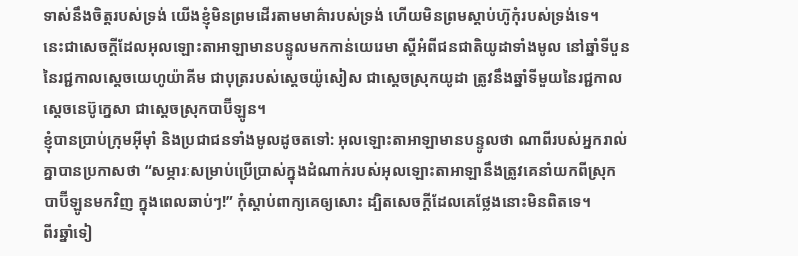ទាស់នឹងចិត្តរបស់ទ្រង់ យើងខ្ញុំមិនព្រមដើរតាមមាគ៌ារបស់ទ្រង់ ហើយមិនព្រមស្ដាប់ហ៊ូកុំរបស់ទ្រង់ទេ។
នេះជាសេចក្ដីដែលអុលឡោះតាអាឡាមានបន្ទូលមកកាន់យេរេមា ស្ដីអំពីជនជាតិយូដាទាំងមូល នៅឆ្នាំទីបួននៃរជ្ជកាលស្តេចយេហូយ៉ាគីម ជាបុត្ររបស់ស្តេចយ៉ូសៀស ជាស្ដេចស្រុកយូដា ត្រូវនឹងឆ្នាំទីមួយនៃរជ្ជកាលស្តេចនេប៊ូក្នេសា ជាស្ដេចស្រុកបាប៊ីឡូន។
ខ្ញុំបានប្រាប់ក្រុមអ៊ីមុាំ និងប្រជាជនទាំងមូលដូចតទៅ: អុលឡោះតាអាឡាមានបន្ទូលថា ណាពីរបស់អ្នករាល់គ្នាបានប្រកាសថា “សម្ភារៈសម្រាប់ប្រើប្រាស់ក្នុងដំណាក់របស់អុលឡោះតាអាឡានឹងត្រូវគេនាំយកពីស្រុកបាប៊ីឡូនមកវិញ ក្នុងពេលឆាប់ៗ!” កុំស្ដាប់ពាក្យគេឲ្យសោះ ដ្បិតសេចក្ដីដែលគេថ្លែងនោះមិនពិតទេ។
ពីរឆ្នាំទៀ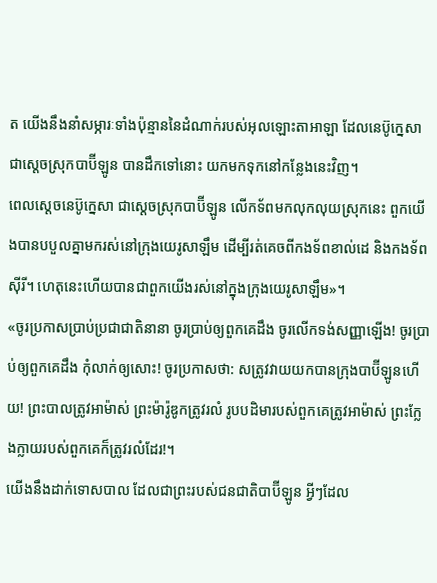ត យើងនឹងនាំសម្ភារៈទាំងប៉ុន្មាននៃដំណាក់របស់អុលឡោះតាអាឡា ដែលនេប៊ូក្នេសា ជាស្ដេចស្រុកបាប៊ីឡូន បានដឹកទៅនោះ យកមកទុកនៅកន្លែងនេះវិញ។
ពេលស្តេចនេប៊ូក្នេសា ជាស្តេចស្រុកបាប៊ីឡូន លើកទ័ពមកលុកលុយស្រុកនេះ ពួកយើងបានបបួលគ្នាមករស់នៅក្រុងយេរូសាឡឹម ដើម្បីរត់គេចពីកងទ័ពខាល់ដេ និងកងទ័ពស៊ីរី។ ហេតុនេះហើយបានជាពួកយើងរស់នៅក្នុងក្រុងយេរូសាឡឹម»។
«ចូរប្រកាសប្រាប់ប្រជាជាតិនានា ចូរប្រាប់ឲ្យពួកគេដឹង ចូរលើកទង់សញ្ញាឡើង! ចូរប្រាប់ឲ្យពួកគេដឹង កុំលាក់ឲ្យសោះ! ចូរប្រកាសថា: សត្រូវវាយយកបានក្រុងបាប៊ីឡូនហើយ! ព្រះបាលត្រូវអាម៉ាស់ ព្រះម៉ារ៉ូឌូកត្រូវរលំ រូបបដិមារបស់ពួកគេត្រូវអាម៉ាស់ ព្រះក្លែងក្លាយរបស់ពួកគេក៏ត្រូវរលំដែរ!។
យើងនឹងដាក់ទោសបាល ដែលជាព្រះរបស់ជនជាតិបាប៊ីឡូន អ្វីៗដែល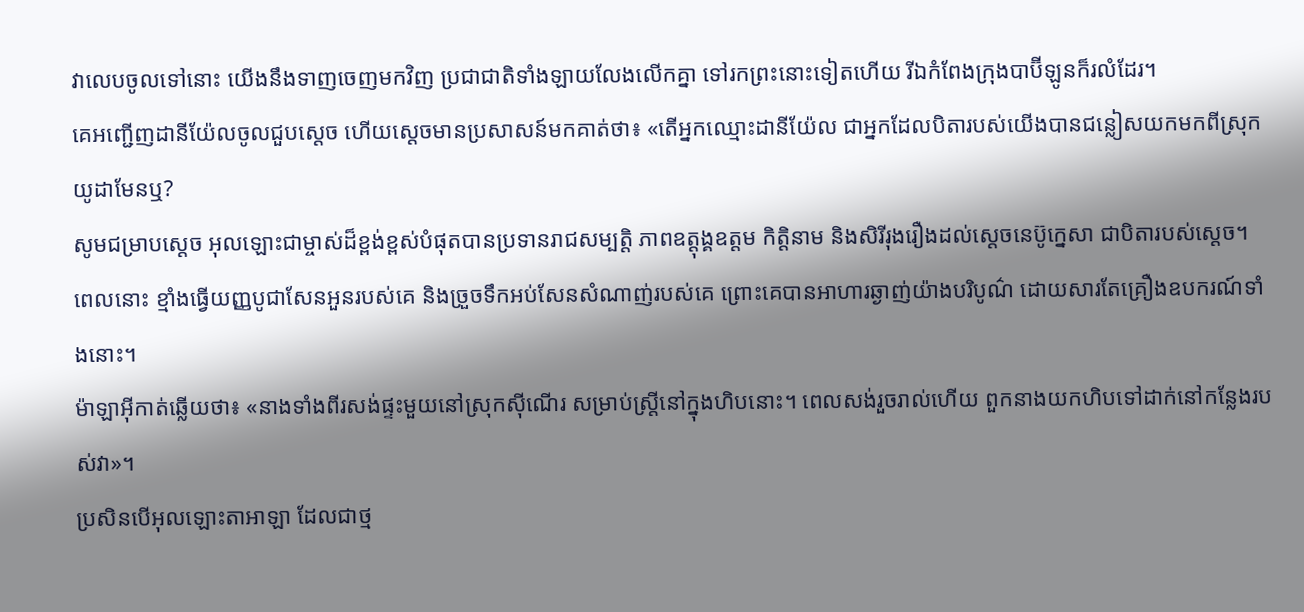វាលេបចូលទៅនោះ យើងនឹងទាញចេញមកវិញ ប្រជាជាតិទាំងឡាយលែងលើកគ្នា ទៅរកព្រះនោះទៀតហើយ រីឯកំពែងក្រុងបាប៊ីឡូនក៏រលំដែរ។
គេអញ្ជើញដានីយ៉ែលចូលជួបស្តេច ហើយស្តេចមានប្រសាសន៍មកគាត់ថា៖ «តើអ្នកឈ្មោះដានីយ៉ែល ជាអ្នកដែលបិតារបស់យើងបានជន្លៀសយកមកពីស្រុកយូដាមែនឬ?
សូមជម្រាបស្តេច អុលឡោះជាម្ចាស់ដ៏ខ្ពង់ខ្ពស់បំផុតបានប្រទានរាជសម្បត្តិ ភាពឧត្តុង្គឧត្ដម កិត្តិនាម និងសិរីរុងរឿងដល់ស្តេចនេប៊ូក្នេសា ជាបិតារបស់ស្តេច។
ពេលនោះ ខ្មាំងធ្វើយញ្ញបូជាសែនអួនរបស់គេ និងច្រួចទឹកអប់សែនសំណាញ់របស់គេ ព្រោះគេបានអាហារឆ្ងាញ់យ៉ាងបរិបូណ៌ ដោយសារតែគ្រឿងឧបករណ៍ទាំងនោះ។
ម៉ាឡាអ៊ីកាត់ឆ្លើយថា៖ «នាងទាំងពីរសង់ផ្ទះមួយនៅស្រុកស៊ីណើរ សម្រាប់ស្ត្រីនៅក្នុងហិបនោះ។ ពេលសង់រួចរាល់ហើយ ពួកនាងយកហិបទៅដាក់នៅកន្លែងរបស់វា»។
ប្រសិនបើអុលឡោះតាអាឡា ដែលជាថ្ម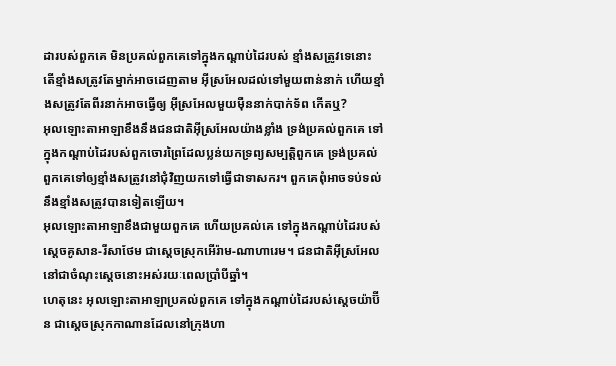ដារបស់ពួកគេ មិនប្រគល់ពួកគេទៅក្នុងកណ្តាប់ដៃរបស់ ខ្មាំងសត្រូវទេនោះ តើខ្មាំងសត្រូវតែម្នាក់អាចដេញតាម អ៊ីស្រអែលដល់ទៅមួយពាន់នាក់ ហើយខ្មាំងសត្រូវតែពីរនាក់អាចធ្វើឲ្យ អ៊ីស្រអែលមួយម៉ឺននាក់បាក់ទ័ព កើតឬ?
អុលឡោះតាអាឡាខឹងនឹងជនជាតិអ៊ីស្រអែលយ៉ាងខ្លាំង ទ្រង់ប្រគល់ពួកគេ ទៅក្នុងកណ្តាប់ដៃរបស់ពួកចោរព្រៃដែលប្លន់យកទ្រព្យសម្បត្តិពួកគេ ទ្រង់ប្រគល់ពួកគេទៅឲ្យខ្មាំងសត្រូវនៅជុំវិញយកទៅធ្វើជាទាសករ។ ពួកគេពុំអាចទប់ទល់នឹងខ្មាំងសត្រូវបានទៀតឡើយ។
អុលឡោះតាអាឡាខឹងជាមួយពួកគេ ហើយប្រគល់គេ ទៅក្នុងកណ្តាប់ដៃរបស់ស្តេចគូសាន-រីសាថែម ជាស្តេចស្រុកអើរ៉ាម-ណាហារេម។ ជនជាតិអ៊ីស្រអែលនៅជាចំណុះស្តេចនោះអស់រយៈពេលប្រាំបីឆ្នាំ។
ហេតុនេះ អុលឡោះតាអាឡាប្រគល់ពួកគេ ទៅក្នុងកណ្តាប់ដៃរបស់ស្តេចយ៉ាប៊ីន ជាស្តេចស្រុកកាណានដែលនៅក្រុងហា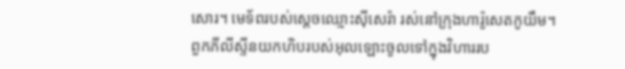សោរ។ មេទ័ពរបស់ស្តេចឈ្មោះស៊ីសេរ៉ា រស់នៅក្រុងហារ៉ូសេតកូយឹម។
ពួកភីលីស្ទីនយកហិបរបស់អុលឡោះចូលទៅក្នុងវិហាររប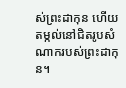ស់ព្រះដាកុន ហើយតម្កល់នៅជិតរូបសំណាករបស់ព្រះដាកុន។